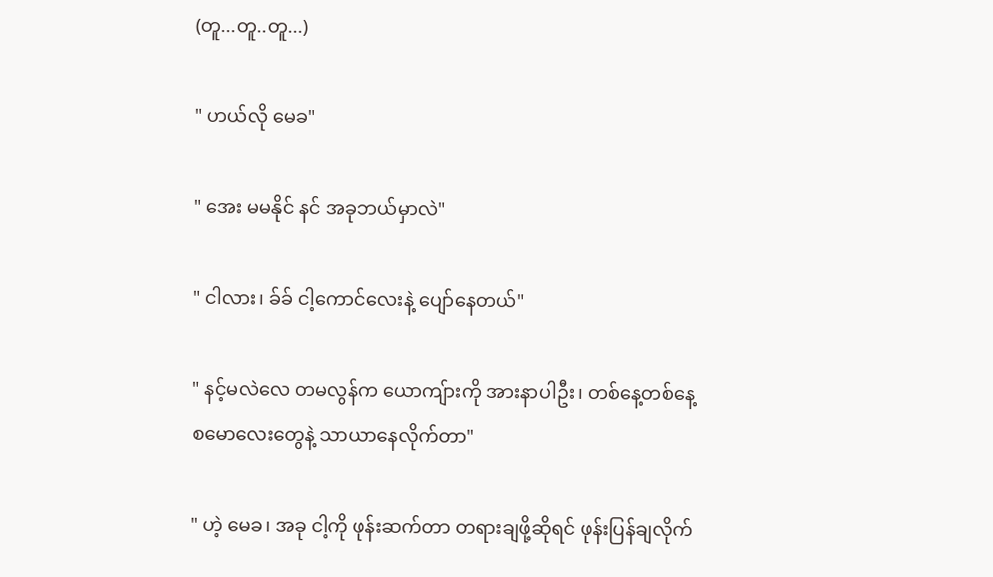(တူ...တူ..တူ...)

" ဟယ်လို မေခ"

" အေး မမနိုင် နင် အခုဘယ်မှာလဲ"

" ငါလား၊ ခ်ခ် ငါ့ကောင်လေးနဲ့ ပျော်နေတယ်"

" နင့်မလဲလေ တမလွန်က ယောကျ်ားကို အားနာပါဦး၊ တစ်နေ့တစ်နေ့ စမောလေးတွေနဲ့ သာယာနေလိုက်တာ"

" ဟဲ့ မေခ၊ အခု ငါ့ကို ဖုန်းဆက်တာ တရားချဖို့ဆိုရင် ဖုန်းပြန်ချလိုက်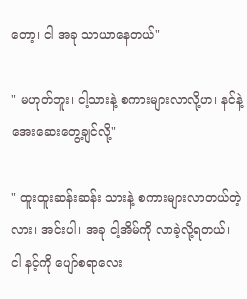တော့၊ ငါ အခု သာယာနေတယ်"

" မဟုတ်ဘူး၊ ငါ့သားနဲ့ စကားများလာလို့ဟ၊ နင်နဲ့ အေးဆေးတွေ့ချင်လို့"

" ထူးထူးဆန်းဆန်း သားနဲ့ စကားများလာတယ်တဲ့လား၊ အင်းပါ၊ အခု ငါ့အိမ်ကို လာခဲ့လို့ရတယ်၊ ငါ နင့်ကို ပျော်စရာလေး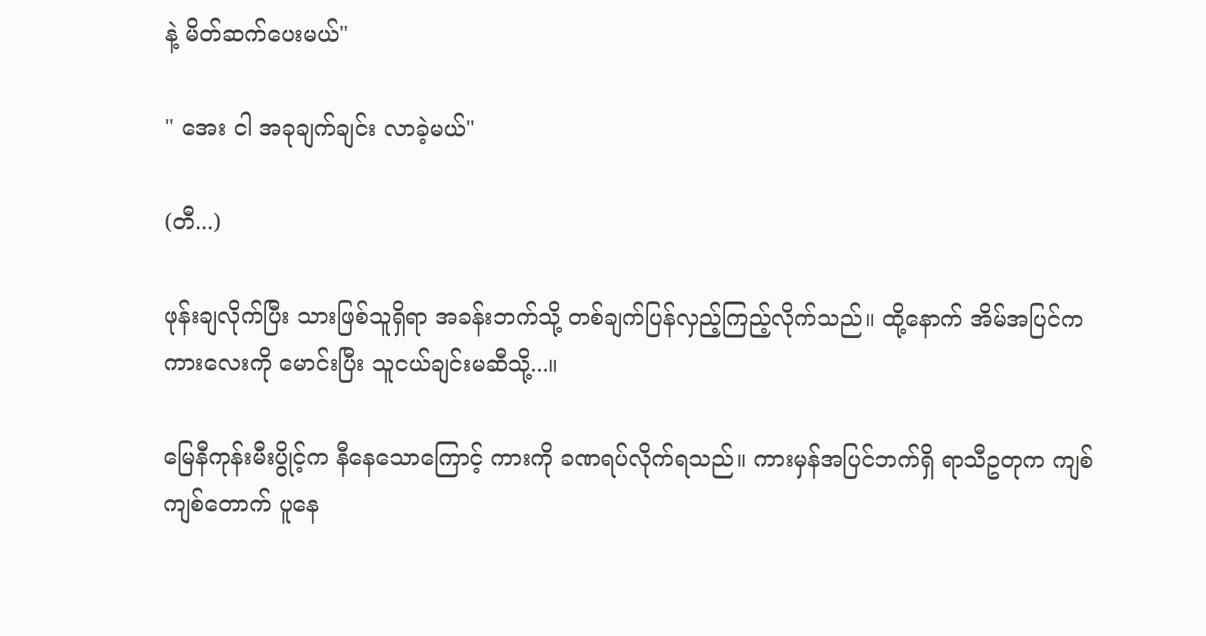နဲ့ မိတ်ဆက်ပေးမယ်"

" အေး ငါ အခုချက်ချင်း လာခဲ့မယ်"

(တီ...)

ဖုန်းချလိုက်ပြီး သားဖြစ်သူရှိရာ အခန်းဘက်သို့ တစ်ချက်ပြန်လှည့်ကြည့်လိုက်သည်။ ထို့နောက် အိမ်အပြင်က ကားလေးကို မောင်းပြီး သူငယ်ချင်းမဆီသို့...။

မြေနီကုန်းမီးပွိုင့်က နီနေသောကြောင့် ကားကို ခဏရပ်လိုက်ရသည်။ ကားမှန်အပြင်ဘက်ရှိ ရာသီဥတုက ကျစ်ကျစ်တောက် ပူနေ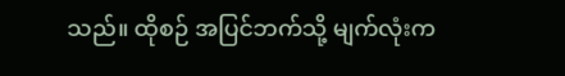သည်။ ထိုစဉ် အပြင်ဘက်သို့ မျက်လုံးက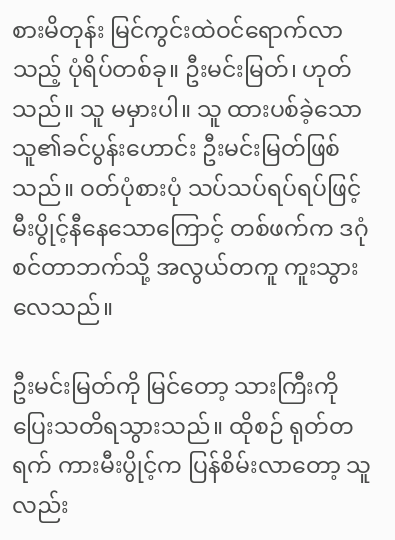စားမိတုန်း မြင်ကွင်းထဲဝင်ရောက်လာသည့် ပုံရိပ်တစ်ခု။ ဦးမင်းမြတ်၊ ဟုတ်သည်။ သူ မမှားပါ။ သူ ထားပစ်ခဲ့သော သူ၏ခင်ပွန်းဟောင်း ဦးမင်းမြတ်ဖြစ်သည်။ ဝတ်ပုံစားပုံ သပ်သပ်ရပ်ရပ်ဖြင့် မီးပွိုင့်နီနေသောကြောင့် တစ်ဖက်က ဒဂုံစင်တာဘက်သို့ အလွယ်တကူ ကူးသွားလေသည်။

ဦးမင်းမြတ်ကို မြင်တော့ သားကြီးကို ပြေးသတိရသွားသည်။ ထိုစဉ် ရုတ်တရက် ကားမီးပွိုင့်က ပြန်စိမ်းလာတော့ သူလည်း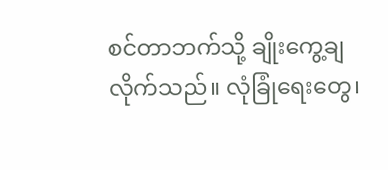စင်တာဘက်သို့ ချိုးကွေ့ချလိုက်သည်။ လုံခြုံရေးတွေ၊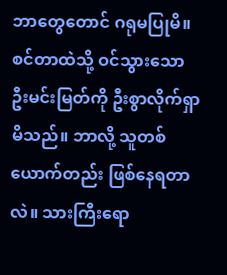ဘာတွေတောင် ဂရုမပြုမိ။ စင်တာထဲသို့ ဝင်သွားသော ဦးမင်းမြတ်ကို ဦးစွာလိုက်ရှာမိသည်။ ဘာလို့ သူတစ်ယောက်တည်း ဖြစ်နေရတာလဲ။ သားကြီးရော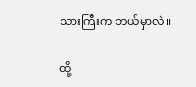သားကြီးက ဘယ်မှာလဲ။

ထို့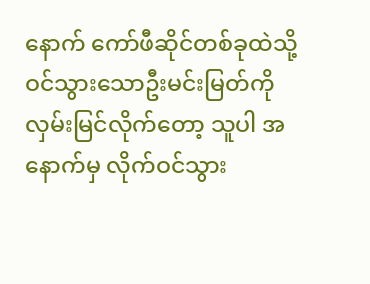နောက် ကော်ဖီဆိုင်တစ်ခုထဲသို့ ဝင်သွားသောဦးမင်းမြတ်ကို လှမ်းမြင်လိုက်တော့ သူပါ အနောက်မှ လိုက်ဝင်သွား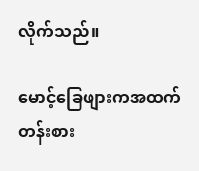လိုက်သည်။

မောင့်ခြေဖျားကအထက်တန်းစား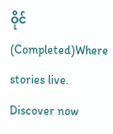ဝိုင် (Completed)Where stories live. Discover now